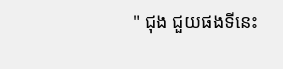" ជុង ជួយផងទីនេះ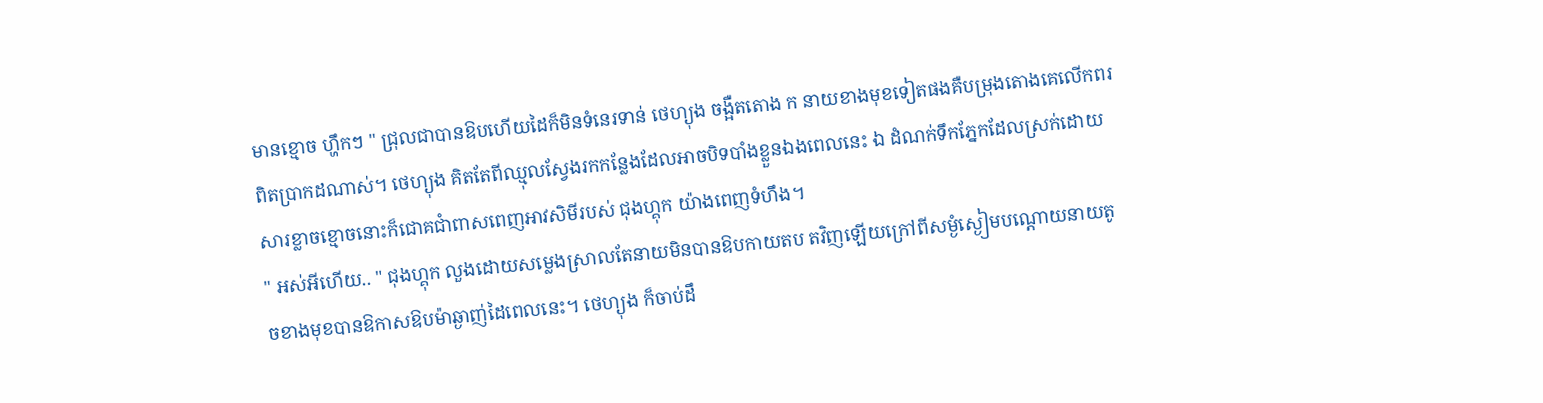មានខ្មោច ហ្ហឹកៗ " ជ្រុលជាបានឱបហេីយដៃក៏មិនទំនេរទាន់ ថេហ្យុង ចង្អឺតតោង ក នាយខាងមុខទៀតផងគឺបម្រុងតោងគេលេីកពរ ពិតប្រាកដណាស់។ ថេហ្យុង គិតតែពីឈ្មុលស្វែងរកកន្លែងដែលអាចបិទបាំងខ្លួនឯងពេលនេះ ឯ ដំណក់ទឹកភ្នែកដែលស្រក់ដោយសារខ្លាចខ្មោចនោះក៏ជោគជាំពាសពេញអាវសិមីរបស់ ជុងហ្គុក យ៉ាងពេញទំហឹង។
" អស់អីហេីយ.. " ជុងហ្គុក លួងដោយសម្លេងស្រាលតែនាយមិនបានឱបកាយតប តវិញឡេីយក្រៅពីសម្ងំស្ងៀមបណ្ដោយនាយតូចខាងមុខបានឱកាសឱបម៉ាឆ្ងាញ់ដៃពេលនេះ។ ថេហ្យុង ក៏ចាប់ដឹ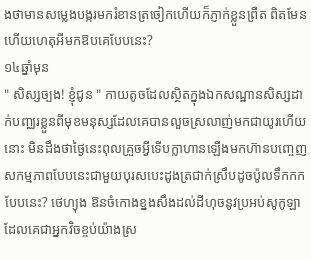ងថាមានសម្លេងបង្ករមករំខានត្រចៀកហេីយក៏ភ្ញាក់ខ្លួនព្រឺត ពិតមែនហេីយហេតុអីមកឱបគេបែបនេះ?
១៤ឆ្នាំមុន
" សិស្សច្បង! ខ្ញុំជូន " កាយតូចដែលស្ថិតក្នុងឯកសណ្ឋានសិស្សដាក់បញ្ឈរខ្លួនពីមុខមនុស្សដែលគេបានលួចស្រលាញ់មកជាយូរហេីយនោះ មិនដឹងថាថ្ងៃនេះពុលគ្រួចអ្វីទេីបក្លាហានឡេីងមកហ៊ានបញ្ចេញសកម្មភាពបែបនេះជាមួយបុរសបេះដូងត្រជាក់ស្រឹបដូចប៉ូលទឹកកកបែបនេះ? ថេហ្យុង ឱនចំកោងខ្នងសឹងដល់ដីហុចនូវប្រអប់សូកូឡាដែលគេជាអ្នកវិចខ្ចប់យ៉ាងស្រ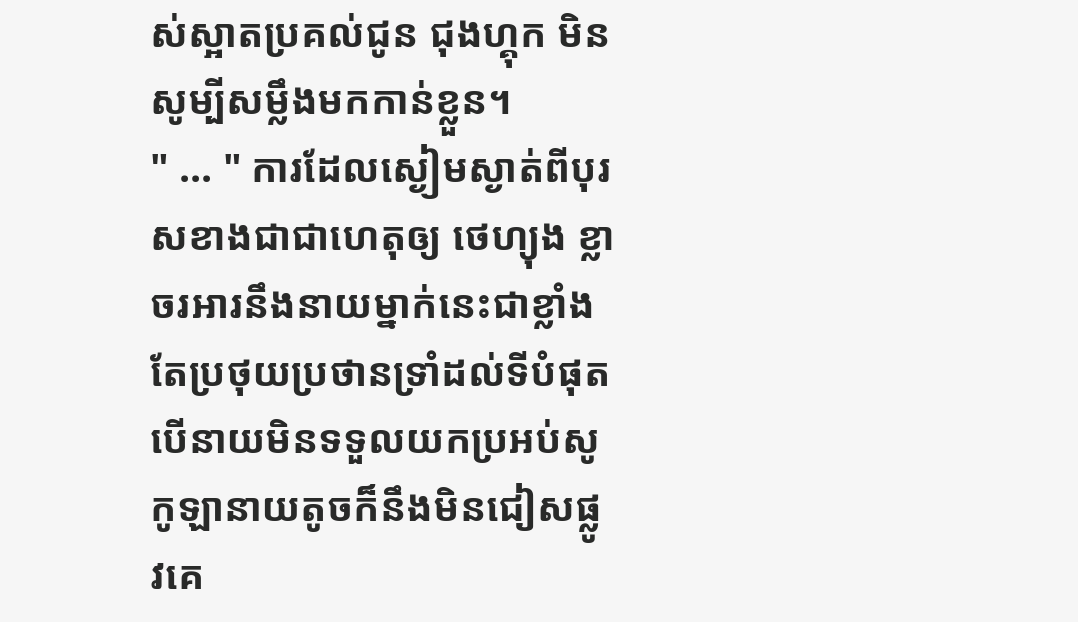ស់ស្អាតប្រគល់ជូន ជុងហ្គុក មិនសូម្បីសម្លឹងមកកាន់ខ្លួន។
" ... " ការដែលស្ងៀមស្ងាត់ពីបុរសខាងជាជាហេតុឲ្យ ថេហ្យុង ខ្លាចរអារនឹងនាយម្នាក់នេះជាខ្លាំងតែប្រថុយប្រថានទ្រាំដល់ទីបំផុតបេីនាយមិនទទួលយកប្រអប់សូកូឡានាយតូចក៏នឹងមិនជៀសផ្លូវគេ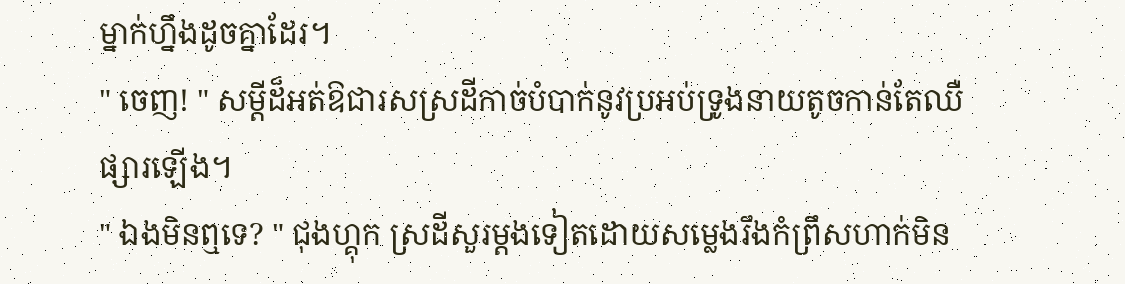ម្នាក់ហ្នឹងដូចគ្នាដែរ។
" ចេញ! " សម្ដីដ៏អត់ឱជារសស្រដីកាច់បំបាក់នូវប្រអប់ទ្រូងនាយតូចកាន់តែឈឺផ្សារឡេីង។
" ឯងមិនឮទេ? " ជុងហ្គុក ស្រដីសួរម្ដងទៀតដោយសម្លេងរឹងកំព្រឹសហាក់មិន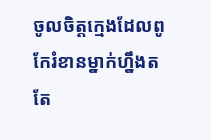ចូលចិត្តក្មេងដែលពូកែរំខានម្នាក់ហ្នឹងតតែ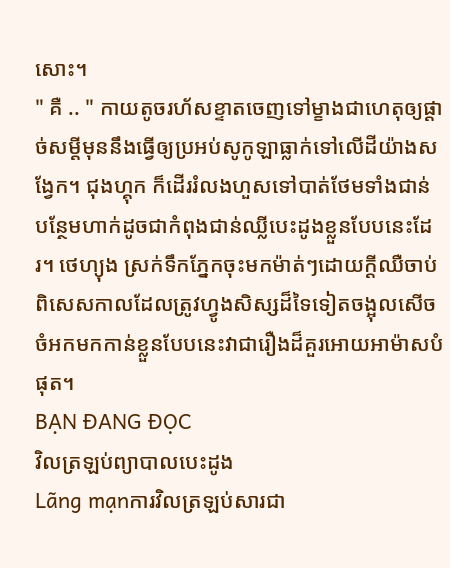សោះ។
" គឺ .. " កាយតូចរហ័សខ្ទាតចេញទៅម្ខាងជាហេតុឲ្យផ្ដាច់សម្ដីមុននឹងធ្វេីឲ្យប្រអប់សូកូឡាធ្លាក់ទៅលេីដីយ៉ាងសង្វែក។ ជុងហ្គុក ក៏ដេីររំលងហួសទៅបាត់ថែមទាំងជាន់បន្ថែមហាក់ដូចជាកំពុងជាន់ឈ្លីបេះដូងខ្លួនបែបនេះដែរ។ ថេហ្យុង ស្រក់ទឹកភ្នែកចុះមកម៉ាត់ៗដោយក្ដីឈឺចាប់ពិសេសកាលដែលត្រូវហ្វូងសិស្សដ៏ទៃទៀតចង្អុលសេីចចំអកមកកាន់ខ្លួនបែបនេះវាជារឿងដ៏គួរអោយអាម៉ាសបំផុត។
BẠN ĐANG ĐỌC
វិលត្រឡប់ព្យាបាលបេះដូង
Lãng mạnការវិលត្រឡប់សារជា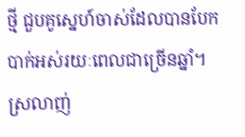ថ្មី ជួបគូស្នេហ៍ចាស់ដែលបានបែកបាក់អស់រយៈពេលជាច្រេីនឆ្នាំ។ ស្រលាញ់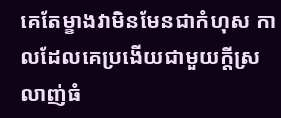គេតែម្ខាងវាមិនមែនជាកំហុស កាលដែលគេប្រងេីយជាមួយក្ដីស្រលាញ់ធំ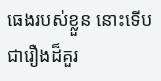ធេងរបស់ខ្លួន នោះទេីបជារឿងដ៏គួរ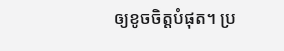ឲ្យខូចចិត្តបំផុត។ ប្រ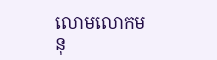លោមលោកមនុ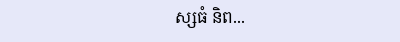ស្សធំ និព...